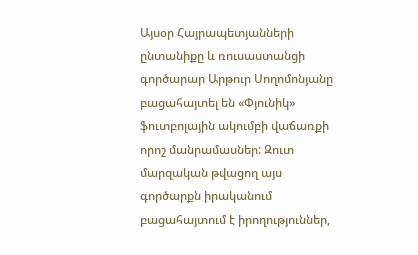Այսօր Հայրապետյանների ընտանիքը և ռուսաստանցի գործարար Արթուր Սողոմոնյանը բացահայտել են «Փյունիկ» ֆուտբոլային ակումբի վաճառքի որոշ մանրամասներ: Զուտ մարզական թվացող այս գործարքն իրականում բացահայտում է իրողություններ,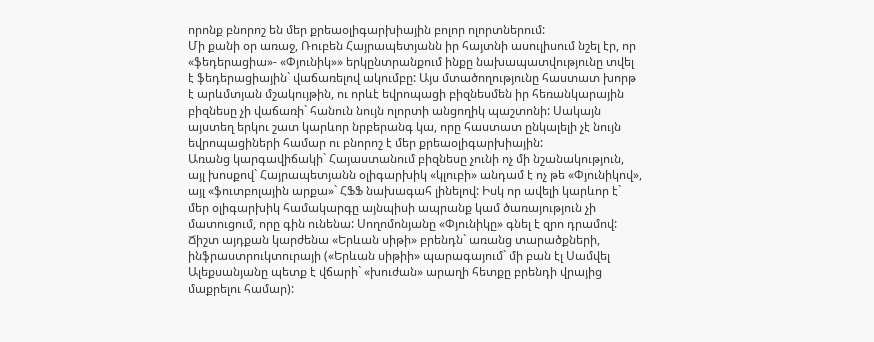որոնք բնորոշ են մեր քրեաօլիգարխիային բոլոր ոլորտներում:
Մի քանի օր առաջ, Ռուբեն Հայրապետյանն իր հայտնի ասուլիսում նշել էր, որ «ֆեդերացիա»- «Փյունիկ»» երկընտրանքում ինքը նախապատվությունը տվել է ֆեդերացիային` վաճառելով ակումբը: Այս մտածողությունը հաստատ խորթ է արևմտյան մշակույթին, ու որևէ եվրոպացի բիզնեսմեն իր հեռանկարային բիզնեսը չի վաճառի` հանուն նույն ոլորտի անցողիկ պաշտոնի: Սակայն այստեղ երկու շատ կարևոր նրբերանգ կա, որը հաստատ ընկալելի չէ նույն եվրոպացիների համար ու բնորոշ է մեր քրեաօլիգարխիային:
Առանց կարգավիճակի` Հայաստանում բիզնեսը չունի ոչ մի նշանակություն, այլ խոսքով` Հայրապետյանն օլիգարխիկ «կլուբի» անդամ է ոչ թե «Փյունիկով», այլ «ֆուտբոլային արքա»` ՀՖՖ նախագահ լինելով: Իսկ որ ավելի կարևոր է` մեր օլիգարխիկ համակարգը այնպիսի ապրանք կամ ծառայություն չի մատուցում, որը գին ունենա: Սողոմոնյանը «Փյունիկը» գնել է զրո դրամով: Ճիշտ այդքան կարժենա «Երևան սիթի» բրենդն` առանց տարածքների, ինֆրաստրուկտուրայի («Երևան սիթիի» պարագայում` մի բան էլ Սամվել Ալեքսանյանը պետք է վճարի` «խուժան» արաղի հետքը բրենդի վրայից մաքրելու համար):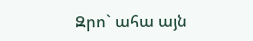Զրո` ահա այն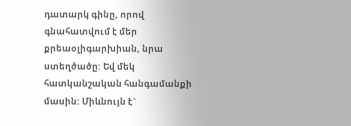դատարկ գինը, որով գնահատվում է մեր քրեաօլիգարխիան, նրա ստեղծածը: Եվ մեկ հատկանշական հանգամանքի մասին: Միևնույն է`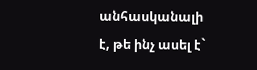անհասկանալի է, թե ինչ ասել է`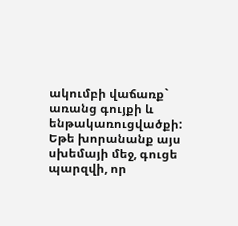ակումբի վաճառք` առանց գույքի և ենթակառուցվածքի: Եթե խորանանք այս սխեմայի մեջ, գուցե պարզվի, որ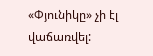«Փյունիկը» չի էլ վաճառվել: